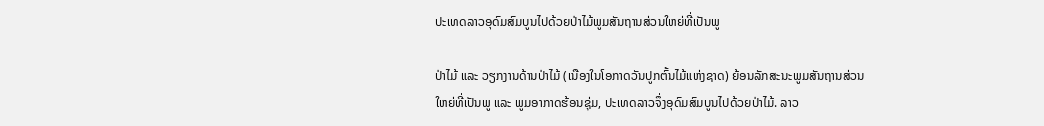ປະເທດລາວອຸດົມສົມບູນໄປດ້ວຍປ່າໄມ້ພູມສັນຖານສ່ວນໃຫຍ່ທີ່ເປັນພູ

ປ່າໄມ້ ແລະ ວຽກງານດ້ານປ່າໄມ້ (ເນືອງໃນໂອກາດວັນປູກຕົ້ນໄມ້ແຫ່ງຊາດ) ຍ້ອນລັກສະນະພູມສັນຖານສ່ວນໃຫຍ່ທີ່ເປັນພູ ແລະ ພູມອາກາດຮ້ອນຊຸ່ມ, ປະເທດລາວຈຶ່ງອຸດົມສົມບູນໄປດ້ວຍປ່າໄມ້. ລາວ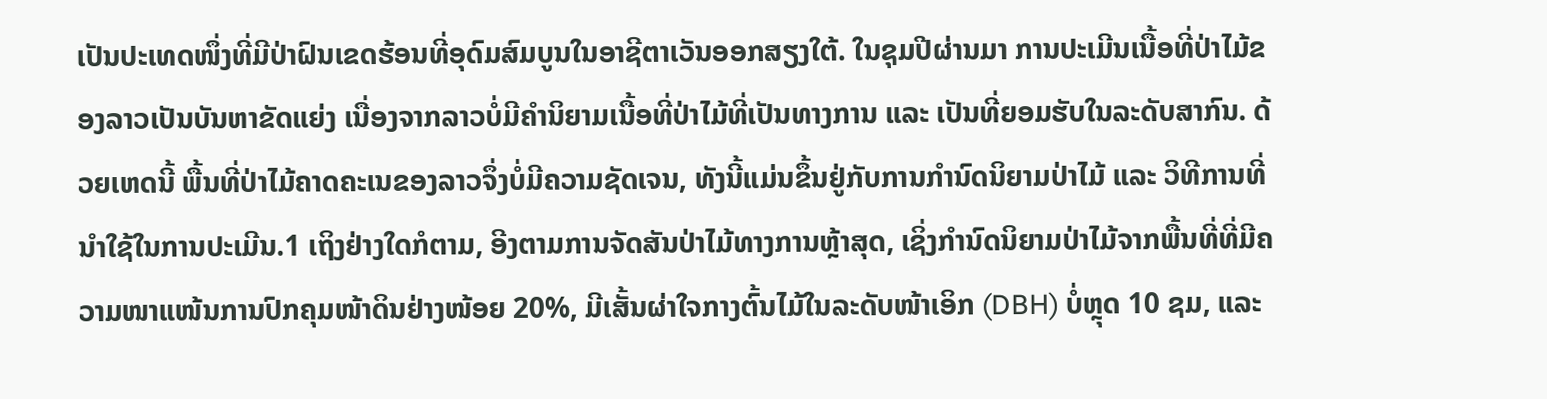ເປັນປະເທດໜຶ່ງທີ່ມີປ່າຝົນເຂດຮ້ອນທີ່ອຸດົມສົມບູນໃນອາຊີຕາເວັນອອກສຽງໃຕ້. ໃນຊຸມປີຜ່ານມາ ການປະເມີນເນື້ອທີ່ປ່າໄມ້ຂອງລາວເປັນບັນຫາຂັດແຍ່ງ ເນື່ອງຈາກລາວບໍ່ມີຄຳນິຍາມເນື້ອທີ່ປ່າໄມ້ທີ່ເປັນທາງການ ແລະ ເປັນທີ່ຍອມຮັບໃນລະດັບສາກົນ. ດ້ວຍເຫດນີ້ ພື້ນທີ່ປ່າໄມ້ຄາດຄະເນຂອງລາວຈຶ່ງບໍ່ມີຄວາມຊັດເຈນ, ທັງນີ້ແມ່ນຂຶ້ນຢູ່ກັບການກຳນົດນິຍາມປ່າໄມ້ ແລະ ວິທີການທີ່ນຳໃຊ້ໃນການປະເມີນ.1 ເຖິງຢ່າງໃດກໍຕາມ, ອີງຕາມການຈັດສັນປ່າໄມ້ທາງການຫຼ້າສຸດ, ເຊິ່ງກຳນົດນິຍາມປ່າໄມ້ຈາກພື້ນທີ່ທີ່ມີຄວາມໜາແໜ້ນການປົກຄຸມໜ້າດິນຢ່າງໜ້ອຍ 20%, ມີເສັ້ນຜ່າໃຈກາງຕົ້ນໄມ້ໃນລະດັບໜ້າເອິກ (DBH) ບໍ່ຫຼຸດ 10 ຊມ, ແລະ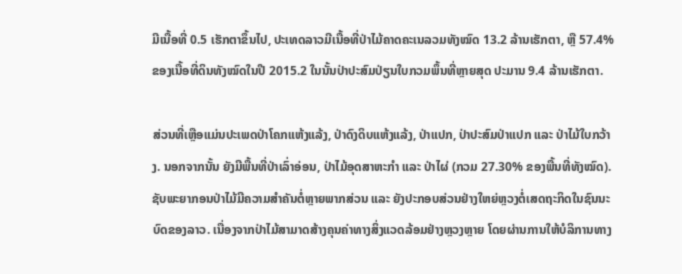ມີເນື້ອທີ່ 0.5 ເຮັກຕາຂຶ້ນໄປ, ປະເທດລາວມີເນື້ອທີ່ປ່າໄມ້ຄາດຄະເນລວມທັງໝົດ 13.2 ລ້ານເຮັກຕາ, ຫຼື 57.4% ຂອງເນື້ອທີ່ດິນທັງໝົດໃນປີ 2015.2 ໃນນັ້ນປ່າປະສົມປ່ຽນໃບກວມພຶ້ນທີ່ຫຼາຍສຸດ ປະມານ 9.4 ລ້ານເຮັກຕາ.

ສ່ວນທີ່ເຫຼືອແມ່ນປະເພດປ່າໂຄກແຫ້ງແລ້ງ, ປ່າດົງດິບແຫ້ງແລ້ງ, ປ່າແປກ, ປ່າປະສົມປ່າແປກ ແລະ ປ່າໄມ້ໃບກວ້າງ. ນອກຈາກນັ້ນ ຍັງມີພື້ນທີ່ປ່າເລົ່າອ່ອນ, ປ່າໄມ້ອຸດສາຫະກຳ ແລະ ປ່າໄຜ່ (ກວມ 27.30% ຂອງພື້ນທີ່ທັງໝົດ). ຊັບພະຍາກອນປ່າໄມ້ມີຄວາມສໍາຄັນຕໍ່ຫຼາຍພາກສ່ວນ ແລະ ຍັງປະກອບສ່ວນຢ່າງໃຫຍ່ຫຼວງຕໍ່ເສດຖະກິດໃນຊົນນະບົດຂອງລາວ. ເນື່ອງຈາກປ່າໄມ້ສາມາດສ້າງຄຸນຄ່າທາງສິ່ງແວດລ້ອມຢ່າງຫຼວງຫຼາຍ ໂດຍຜ່ານການໃຫ້ບໍລິການທາງ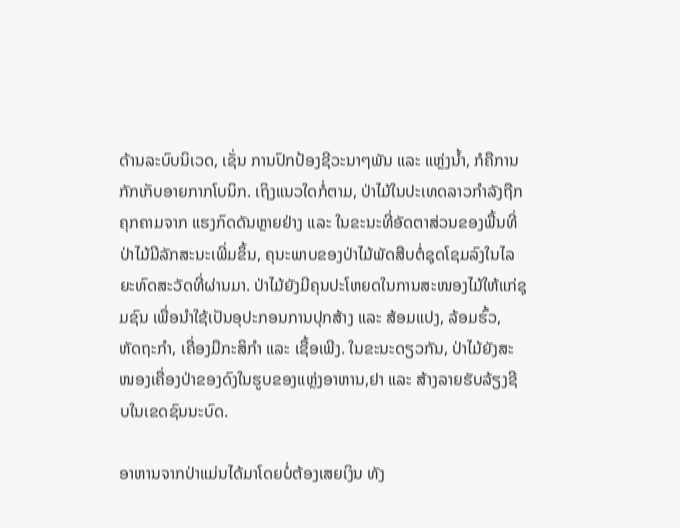ດ້ານລະບົບນິເວດ, ເຊັ່ນ ການປົກປ້ອງຊີວະນາໆພັນ ແລະ ແຫຼ່ງນ້ຳ, ກໍຄືການກັກເກັບອາຍກາກໂບນິກ. ເຖິງແນວໃດກໍ່ຕາມ, ປ່າໄມ້ໃນປະເທດລາວກໍາລັງຖືກຄຸກຄາມຈາກ ແຮງກົດດັນຫຼາຍຢ່າງ ແລະ ໃນຂະນະທີ່ອັດຕາສ່ວນຂອງພື້ນທີ່ປ່າໄມ້ມີລັກສະນະເພີ່ມຂຶ້ນ, ຄຸນະພາບຂອງປ່າໄມ້ພັດສືບຕໍ່ຊຸດໂຊມລົງໃນໄລຍະທົດສະວັດທີ່ຜ່ານມາ. ປ່າໄມ້ຍັງມີຄຸນປະໂຫຍດໃນການສະໜອງໄມ້ໃຫ້ແກ່ຊຸມຊົນ ເພື່ອນໍາໃຊ້ເປັນອຸປະກອນການປຸກສ້າງ ແລະ ສ້ອມແປງ, ລ້ອມຮົ້ວ, ຫັດຖະກຳ, ເຄື່ອງມືກະສິກຳ ແລະ ເຊື້ອເພີງ. ໃນຂະນະດຽວກັນ, ປ່າໄມ້ຍັງສະໜອງເຄື່ອງປ່າຂອງດົງໃນຮູບຂອງແຫຼ່ງອາຫານ,ຢາ ແລະ ສ້າງລາຍຮັບລ້ຽງຊີບໃນເຂດຊົນນະບົດ.

ອາຫານຈາກປ່າແມ່ນໄດ້ມາໂດຍບໍ່ຕ້ອງເສຍເງິນ ທັງ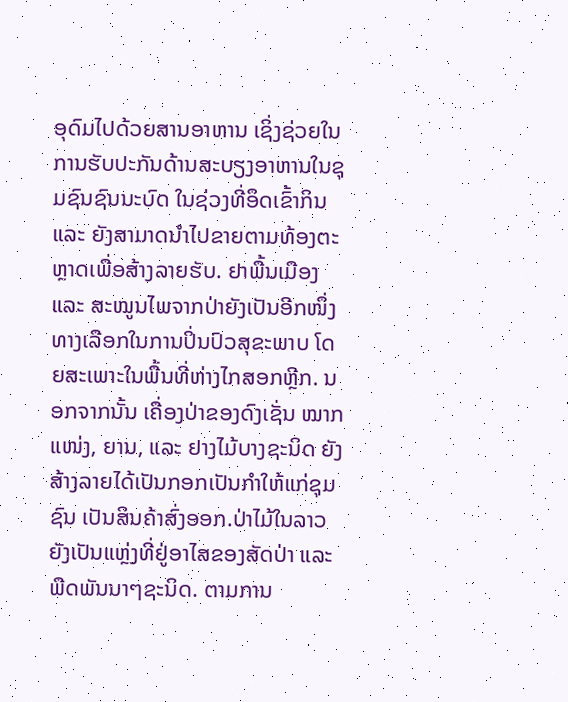ອຸດົມໄປດ້ວຍສານອາຫານ ເຊິ່ງຊ່ວຍໃນການຮັບປະກັນດ້ານສະບຽງອາຫານໃນຊຸມຊົນຊົນນະບົດ ໃນຊ່ວງທີ່ອຶດເຂົ້າກິນ ແລະ ຍັງສາມາດນໍາໄປຂາຍຕາມທ້ອງຕະຫຼາດເພື່ອສ້າງລາຍຮັບ. ຢາພື້ນເມືອງ ແລະ ສະໝູນໄພຈາກປ່າຍັງເປັນອີກໜຶ່ງທາງເລືອກໃນການປິ່ນປົວສຸຂະພາບ ໂດຍສະເພາະໃນພື້ນທີ່ຫ່າງໄກສອກຫຼີກ. ນອກຈາກນັ້ນ ເຄື່ອງປ່າຂອງດົງເຊັ່ນ ໝາກແໜ່ງ, ຍານ, ແລະ ຢາງໄມ້ບາງຊະນິດ ຍັງສ້າງລາຍໄດ້ເປັນກອກເປັນກຳໃຫ້ແກ່ຊຸມຊົນ ເປັນສິນຄ້າສົ່ງອອກ.ປ່າໄມ້ໃນລາວຍັງເປັນແຫຼ່ງທີ່ຢູ່ອາໄສຂອງສັດປ່າ ແລະ ພືດພັນນາໆຊະນິດ. ຕາມການ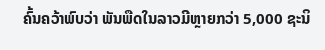ຄົ້ນຄວ້າພົບວ່າ ພັນພືດໃນລາວມີຫຼາຍກວ່າ 5,000 ຊະນິ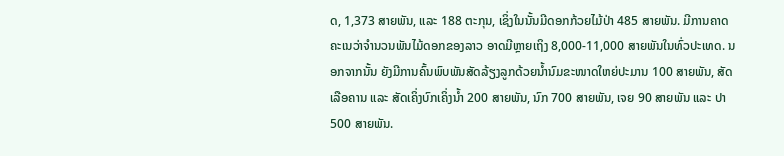ດ, 1,373 ສາຍພັນ, ແລະ 188 ຕະກຸນ, ເຊິ່ງໃນນັ້ນມີດອກກ້ວຍໄມ້ປ່າ 485 ສາຍພັນ. ມີການຄາດຄະເນວ່າຈຳນວນພັນໄມ້ດອກຂອງລາວ ອາດມີຫຼາຍເຖິງ 8,000-11,000 ສາຍພັນໃນທົ່ວປະເທດ. ນອກຈາກນັ້ນ ຍັງມີການຄົ້ນພົບພັນສັດລ້ຽງລູກດ້ວຍນ້ຳນົມຂະໜາດໃຫຍ່ປະມານ 100 ສາຍພັນ, ສັດເລືອຄານ ແລະ ສັດເຄິ່ງບົກເຄິ່ງນ້ຳ 200 ສາຍພັນ, ນົກ 700 ສາຍພັນ, ເຈຍ 90 ສາຍພັນ ແລະ ປາ 500 ສາຍພັນ.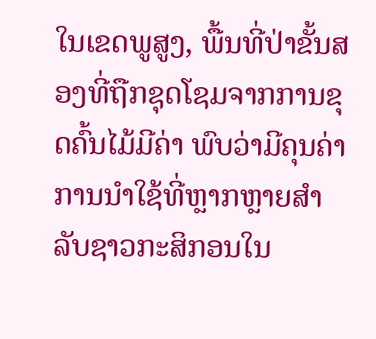ໃນເຂດພູສູງ, ພື້ນທີ່ປ່າຂັ້ນສອງທີ່ຖືກຊຸດໂຊມຈາກການຂຸດຄົ້ນໄມ້ມີຄ່າ ພົບວ່າມີຄຸນຄ່າການນຳໃຊ້ທີ່ຫຼາກຫຼາຍສຳລັບຊາວກະສິກອນໃນ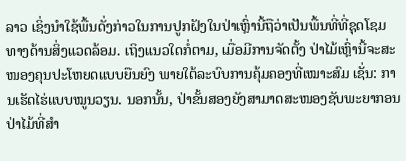ລາວ ເຊິ່ງນໍາໃຊ້ພື້ນດັ່ງກ່າວໃນການປູກຝັງໃນປ່າເຫຼົ່ານີ້ຖືວ່າເປັນພື້ນທີ່ທີ່ຊຸດໂຊມທາງດ້ານສິ່ງແວດລ້ອມ. ເຖິງແນວໃດກໍ່ຕາມ, ເມື່ອມີການຈັດຕັ້ງ ປ່າໄມ້ເຫຼົ່ານີ້ຈະສະໜອງຄຸນປະໂຫຍດແບບຍືນຍົງ ພາຍໃຕ້ລະບົບການຄຸ້ມຄອງທີ່ເໝາະສົມ ເຊັ່ນ: ການເຮັດໄຮ່ແບບໝູນວຽນ. ນອກນັ້ນ, ປ່າຂັ້ນສອງຍັງສາມາດສະໜອງຊັບພະຍາກອນປ່າໄມ້ທີ່ສຳ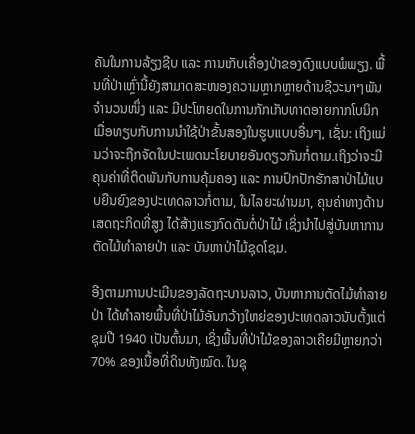ຄັນໃນການລ້ຽງຊີບ ແລະ ການເກັບເຄື່ອງປ່າຂອງດົງແບບພໍພຽງ. ພື້ນທີ່ປ່າເຫຼົ່ານີ້ຍັງສາມາດສະໜອງຄວາມຫຼາກຫຼາຍດ້ານຊີວະນາໆພັນຈຳນວນໜຶ່ງ ແລະ ມີປະໂຫຍດໃນການກັກເກັບທາດອາຍກາກໂບນິກ ເມື່ອທຽບກັບການນໍາໃຊ້ປ່າຂັ້ນສອງໃນຮູບແບບອື່ນໆ, ເຊັ່ນ: ເຖິງແມ່ນວ່າຈະຖືກຈັດໃນປະເພດນະໂຍບາຍອັນດຽວກັນກໍ່ຕາມ.ເຖິງວ່າຈະມີຄຸນຄ່າທີ່ຕິດພັນກັບການຄຸ້ມຄອງ ແລະ ການປົກປັກຮັກສາປ່າໄມ້ແບບຍືນຍົງຂອງປະເທດລາວກໍ່ຕາມ, ໃນໄລຍະຜ່ານມາ, ຄຸນຄ່າທາງດ້ານເສດຖະກິດທີ່ສູງ ໄດ້ສ້າງແຮງກົດດັນຕໍ່ປ່າໄມ້ ເຊິ່ງນໍາໄປສູ່ບັນຫາການຕັດໄມ້ທໍາລາຍປ່າ ແລະ ບັນຫາປ່າໄມ້ຊຸດໂຊມ.

ອີງຕາມການປະເມີນຂອງລັດຖະບານລາວ, ບັນຫາການຕັດໄມ້ທໍາລາຍປ່າ ໄດ້ທໍາລາຍພື້ນທີ່ປ່າໄມ້ອັນກວ້າງໃຫຍ່ຂອງປະເທດລາວນັບຕັ້ງແຕ່ຊຸມປີ 1940 ເປັນຕົ້ນມາ, ເຊິ່ງພື້ນທີ່ປ່າໄມ້ຂອງລາວເຄີຍມີຫຼາຍກວ່າ 70% ຂອງເນື້ອທີ່ດິນທັງໝົດ. ໃນຊຸ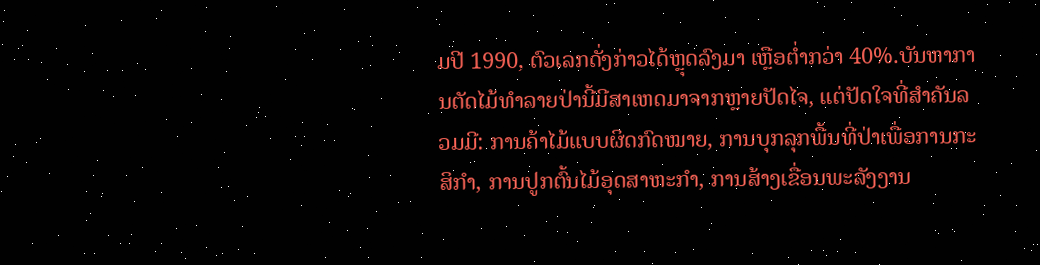ມປີ 1990, ຕົວເລກດັ່ງກ່າວໄດ້ຫຼຸດລົງມາ ເຫຼືອຕໍ່າກວ່າ 40%.ບັນຫາການຕັດໄມ້ທໍາລາຍປ່ານີ້ມີສາເຫດມາຈາກຫຼາຍປັດໄຈ, ແຕ່ປັດໃຈທີ່ສຳຄັນລວມມີ: ການຄ້າໄມ້ແບບຜິດກົດໝາຍ, ການບຸກລຸກພື້ນທີ່ປ່າເພື່ອການກະສິກໍາ, ການປູກຕົ້ນໄມ້ອຸດສາຫະກໍາ, ການສ້າງເຂື່ອນພະລັງງານ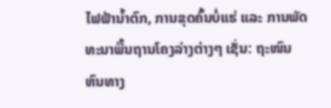ໄຟຟ້ານໍ້າຕົກ, ການຂຸດຄົ້ນບໍ່ແຮ່ ແລະ ການພັດທະນາພື້ນຖານໂຄງລ່າງຕ່າງໆ ເຊັ່ນ: ຖະໜົນຫົນທາງ